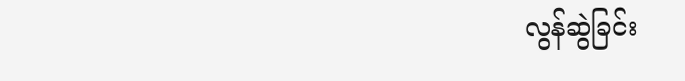လွန်ဆွဲခြင်း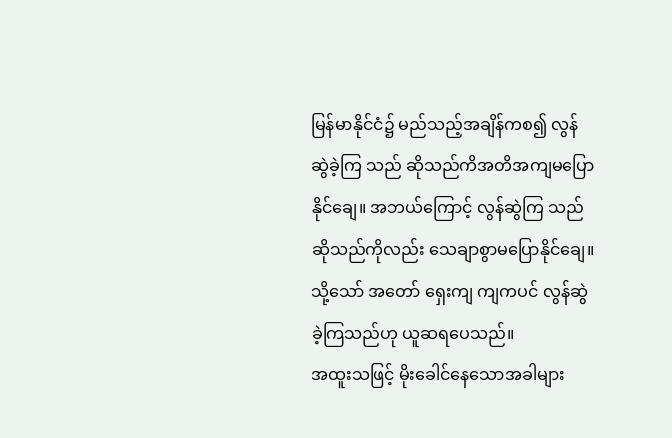မြန်မာနိုင်ငံ၌ မည်သည့်အချိန်ကစ၍ လွန်ဆွဲခဲ့ကြ သည် ဆိုသည်ကိအတိအကျမပြောနိုင်ချေ။ အဘယ်ကြောင့် လွန်ဆွဲကြ သည်ဆိုသည်ကိုလည်း သေချာစွာမပြောနိုင်ချေ။ သို့သော် အတော် ရှေးကျ ကျကပင် လွန်ဆွဲခဲ့ကြသည်ဟု ယူဆရပေသည်။
အထူးသဖြင့် မိုးခေါင်နေသောအခါများ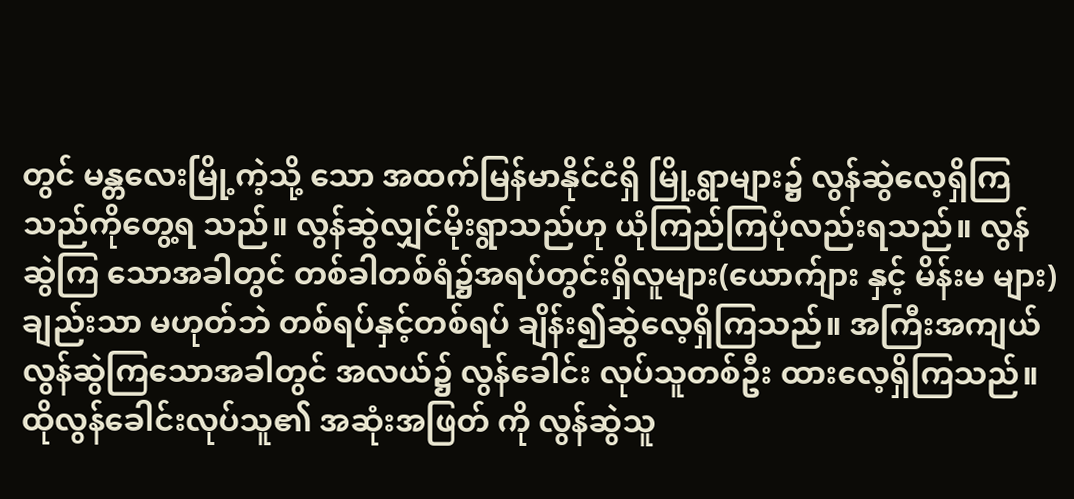တွင် မန္တလေးမြို့ကဲ့သို့ သော အထက်မြန်မာနိုင်ငံရှိ မြို့ရွာများ၌ လွန်ဆွဲလေ့ရှိကြသည်ကိုတွေ့ရ သည်။ လွန်ဆွဲလျှင်မိုးရွာသည်ဟု ယုံကြည်ကြပုံလည်းရသည်။ လွန်ဆွဲကြ သောအခါတွင် တစ်ခါတစ်ရံ၌အရပ်တွင်းရှိလူများ(ယောက်ျား နှင့် မိန်းမ များ)ချည်းသာ မဟုတ်ဘဲ တစ်ရပ်နှင့်တစ်ရပ် ချိန်း၍ဆွဲလေ့ရှိကြသည်။ အကြီးအကျယ် လွန်ဆွဲကြသောအခါတွင် အလယ်၌ လွန်ခေါင်း လုပ်သူတစ်ဦး ထားလေ့ရှိကြသည်။ ထိုလွန်ခေါင်းလုပ်သူ၏ အဆုံးအဖြတ် ကို လွန်ဆွဲသူ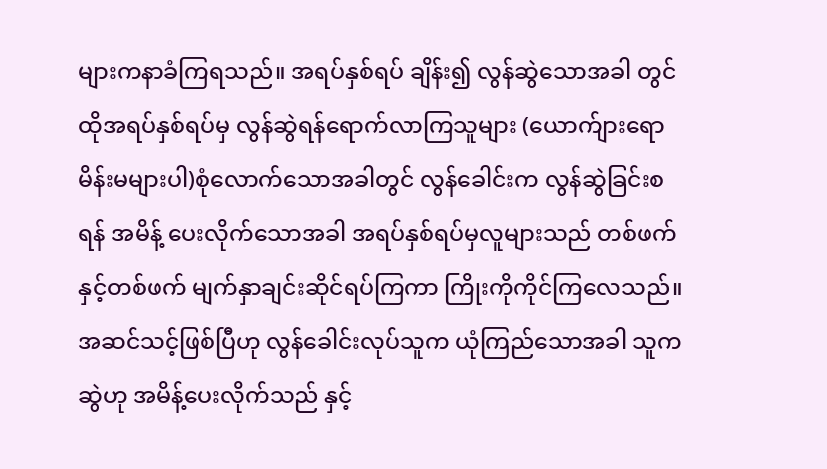များကနာခံကြရသည်။ အရပ်နှစ်ရပ် ချိန်း၍ လွန်ဆွဲသောအခါ တွင် ထိုအရပ်နှစ်ရပ်မှ လွန်ဆွဲရန်ရောက်လာကြသူများ (ယောက်ျားရော မိန်းမများပါ)စုံလောက်သောအခါတွင် လွန်ခေါင်းက လွန်ဆွဲခြင်းစရန် အမိန့် ပေးလိုက်သောအခါ အရပ်နှစ်ရပ်မှလူများသည် တစ်ဖက်နှင့်တစ်ဖက် မျက်နှာချင်းဆိုင်ရပ်ကြကာ ကြိုးကိုကိုင်ကြလေသည်။ အဆင်သင့်ဖြစ်ပြီဟု လွန်ခေါင်းလုပ်သူက ယုံကြည်သောအခါ သူကဆွဲဟု အမိန့်ပေးလိုက်သည် နှင့်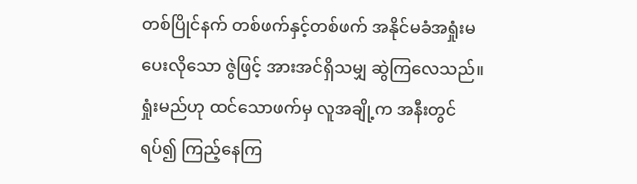တစ်ပြိုင်နက် တစ်ဖက်နှင့်တစ်ဖက် အနိုင်မခံအရှုံးမပေးလိုသော ဇွဲဖြင့် အားအင်ရှိသမျှ ဆွဲကြလေသည်။ ရှုံးမည်ဟု ထင်သောဖက်မှ လူအချို့က အနီးတွင်ရပ်၍ ကြည့်နေကြ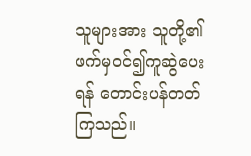သူများအား သူတို့၏ဖက်မှဝင်၍ကူဆွဲပေးရန် တောင်းပန်တတ်ကြသည်။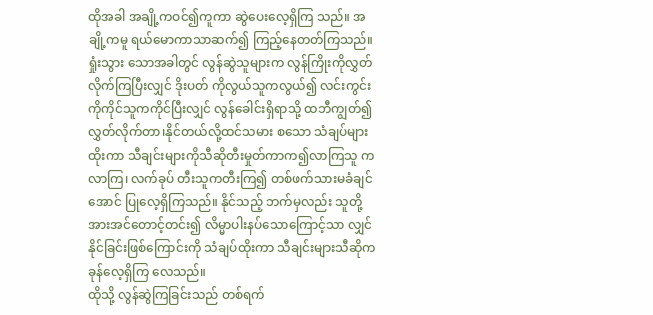ထိုအခါ အချို့ကဝင်၍ကူကာ ဆွဲပေးလေ့ရှိကြ သည်။ အချို့ကမူ ရယ်မောကာသာဆက်၍ ကြည့်နေတတ်ကြသည်။ ရှုံးသွား သောအခါတွင် လွန်ဆွဲသူများက လွန်ကြိုးကိုလွှတ်လိုက်ကြပြီးလျှင် ဒိုးပတ် ကိုလွယ်သူကလွယ်၍ လင်းကွင်းကိုကိုင်သူကကိုင်ပြီးလျှင် လွန်ခေါင်းရှိရာသို့ ထဘီကျွတ်၍ လွှတ်လိုက်တာ၊နိုင်တယ်လို့ထင်သမား စသော သံချပ်များ ထိုးကာ သီချင်းများကိုသီဆိုတီးမှုတ်ကာက၍လာကြသူ ကလာကြ၊ လက်ခုပ် တီးသူကတီးကြ၍ တစ်ဖက်သားမခံချင်အောင် ပြုလေ့ရှိကြသည်။ နိုင်သည့် ဘက်မှလည်း သူတို့အားအင်တောင့်တင်း၍ လိမ္မာပါးနပ်သောကြောင့်သာ လျှင် နိုင်ခြင်းဖြစ်ကြောင်းကို သံချပ်ထိုးကာ သီချင်းများသီဆိုကခုန်လေ့ရှိကြ လေသည်။
ထိုသို့ လွန်ဆွဲကြခြင်းသည် တစ်ရက်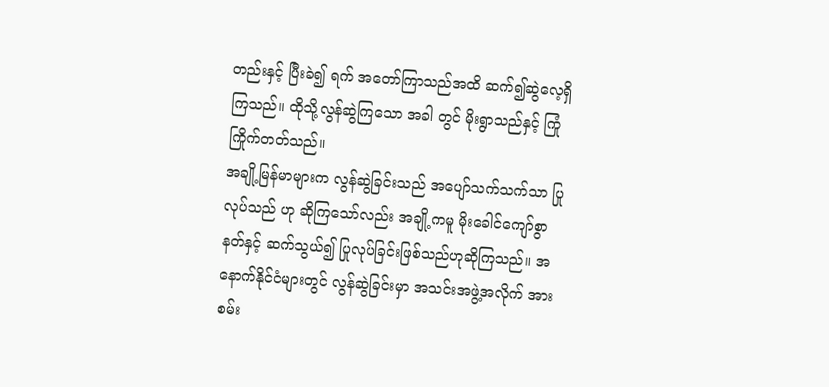တည်းနှင့် ပြီးခဲ၍ ရက် အတော်ကြာသည်အထိ ဆက်၍ဆွဲလေ့ရှိကြသည်။ ထိုသို့လွန်ဆွဲကြသော အခါ တွင် မိုးရွာသည်နှင့် ကြုံကြိုက်တတ်သည်။
အချို့မြန်မာများက လွန်ဆွဲခြင်းသည် အပျော်သက်သက်သာ ပြု လုပ်သည် ဟု ဆိုကြသော်လည်း အချို့ကမူ မိုးခေါင်ကျော်စွာနတ်နှင့် ဆက်သွယ်၍ ပြုလုပ်ခြင်းဖြစ်သည်ဟုဆိုကြသည်။ အနောက်နိုင်ငံများတွင် လွန်ဆွဲခြင်းမှာ အသင်းအဖွဲ့အလိုက် အား စမ်း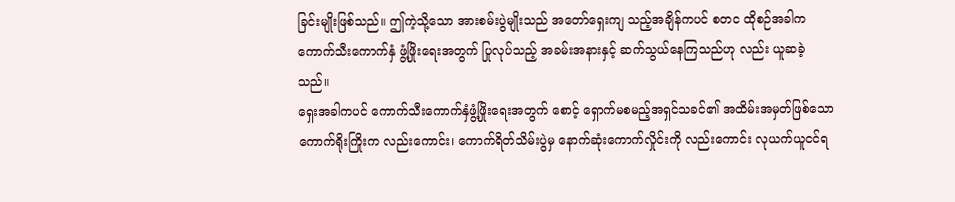ခြင်းမျိုးဖြစ်သည်။ ဤကဲ့သို့သော အားစမ်းပွဲမျိုးသည် အတော်ရှေးကျ သည့်အချိန်ကပင် စတင ထိုစဉ်အခါက ကောက်သီးကောက်နှံ ဖွံ့ဖြိုးရေးအတွက် ပြုလုပ်သည့် အခမ်းအနားနှင့် ဆက်သွယ်နေကြသည်ဟု လည်း ယူဆခဲ့ သည်။
ရှေးအခါကပင် ကောက်သီးကောက်နှံဖွံ့ဖြိုးရေးအတွက် စောင့် ရှောက်မစမည့်အရှင်သခင်၏ အထိမ်းအမှတ်ဖြစ်သောကောက်ရိုးကြိုးက လည်းကောင်း၊ ကောက်ရိတ်သိမ်းပွဲမှ နောက်ဆုံးကောက်လှိုင်းကို လည်းကောင်း လုယက်ယူငင်ရ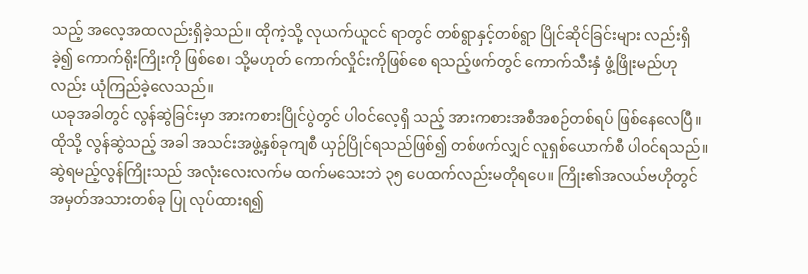သည့် အလေ့အထလည်းရှိခဲ့သည်။ ထိုကဲ့သို့ လုယက်ယူငင် ရာတွင် တစ်ရွာနှင့်တစ်ရွာ ပြိုင်ဆိုင်ခြင်းများ လည်းရှိခဲ့၍ ကောက်ရိုးကြိုးကို ဖြစ်စေ၊ သို့မဟုတ် ကောက်လှိုင်းကိုဖြစ်စေ ရသည့်ဖက်တွင် ကောက်သီးနှံ ဖွံ့ဖြိုးမည်ဟုလည်း ယုံကြည်ခဲ့လေသည်။
ယခုအခါတွင် လွန်ဆွဲခြင်းမှာ အားကစားပြိုင်ပွဲတွင် ပါဝင်လေ့ရှိ သည့် အားကစားအစီအစဉ်တစ်ရပ် ဖြစ်နေလေပြီ။ ထိုသို့ လွန်ဆွဲသည့် အခါ အသင်းအဖွဲ့နှစ်ခုကျစီ ယှဉ်ပြိုင်ရသည်ဖြစ်၍ တစ်ဖက်လျှင် လူရှစ်ယောက်စီ ပါဝင်ရသည်။ ဆွဲရမည့်လွန်ကြိုးသည် အလုံးလေးလက်မ ထက်မသေးဘဲ ၃၅ ပေထက်လည်းမတိုရပေ။ ကြိုး၏အလယ်ဗဟိုတွင် အမှတ်အသားတစ်ခု ပြု လုပ်ထားရ၍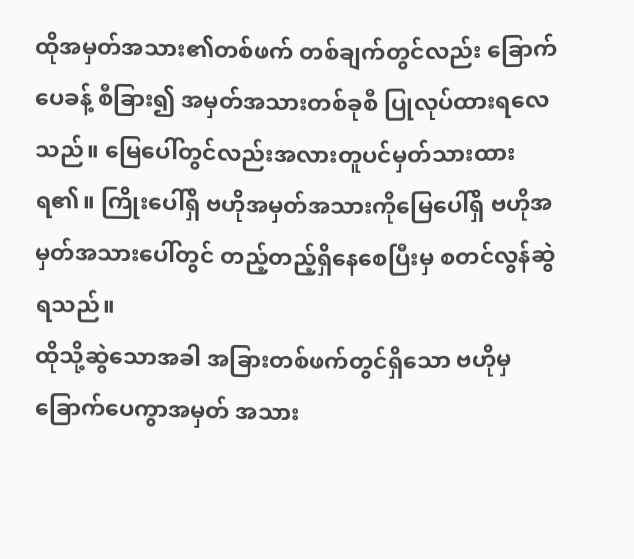ထိုအမှတ်အသား၏တစ်ဖက် တစ်ချက်တွင်လည်း ခြောက်ပေခန့် စီခြား၍ အမှတ်အသားတစ်ခုစီ ပြုလုပ်ထားရလေသည်။ မြေပေါ်တွင်လည်းအလားတူပင်မှတ်သားထားရ၏။ ကြိုးပေါ်ရှိ ဗဟိုအမှတ်အသားကိုမြေပေါ်ရှိ ဗဟိုအမှတ်အသားပေါ်တွင် တည့်တည့်ရှိနေစေပြီးမှ စတင်လွန်ဆွဲရသည်။
ထိုသို့ဆွဲသောအခါ အခြားတစ်ဖက်တွင်ရှိသော ဗဟိုမှ ခြောက်ပေကွာအမှတ် အသား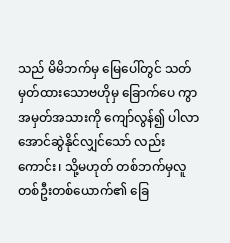သည် မိမိဘက်မှ မြေပေါ်တွင် သတ်မှတ်ထားသောဗဟိုမှ ခြောက်ပေ ကွာ အမှတ်အသားကို ကျော်လွန်၍ ပါလာအောင်ဆွဲနိုင်လျှင်သော် လည်း ကောင်း၊ သို့မဟုတ် တစ်ဘက်မှလူတစ်ဦးတစ်ယောက်၏ ခြေ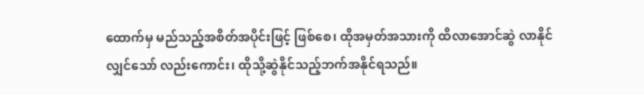ထောက်မှ မည်သည့်အစိတ်အပိုင်းဖြင့် ဖြစ်စေ၊ ထိုအမှတ်အသားကို ထိလာအောင်ဆွဲ လာနိုင်လျှင်သော် လည်းကောင်း၊ ထိုသို့ဆွဲနိုင်သည့်ဘက်အနိုင်ရသည်။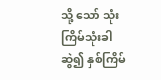သို့ သော် သုံးကြိမ်သုံးခါဆွဲ၍ နှစ်ကြိမ်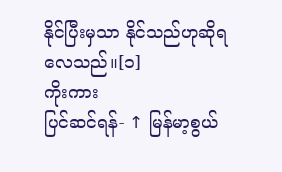နိုင်ပြီးမှသာ နိုင်သည်ဟုဆိုရလေသည်။[၁]
ကိုးကား
ပြင်ဆင်ရန်- ↑ မြန်မာ့စွယ်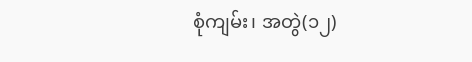စုံကျမ်း၊ အတွဲ(၁၂)